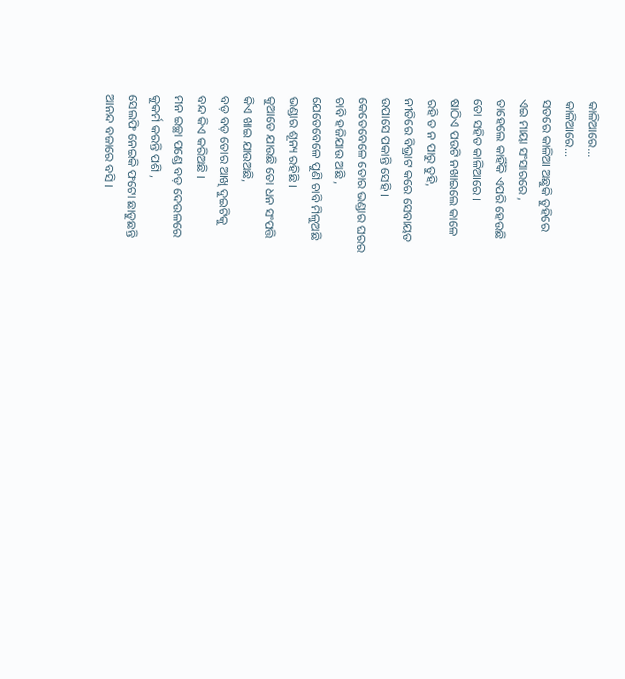କାଳିଆରେ...
କାଳିଆରେ...
ସତରେ କାଳିଆ ଅଛୁକି ତୁହିରେ
ଏଇ ମାୟା ସଂସାରରେ ,
ତାହେଲେ କାହିଁକି ଏପରି ହେଉଛି
ତୋ ସହିତ କାଳିଆରେ ।
ଷାଠିଏ ପଉଟି ନଖାଇଲେ କାଳେ
ରହି ତ ନ ପାରୁ ତୁହି,
ନୀତିରେ ବିଭ୍ରାଟ କରେ ସେବାୟତ
ଉପାସେ ପକାନ୍ତି ସେହି ।
କେତେବେଳେ ତୋର ଭଣ୍ଡାର ଘରର
ଚାବି ହଜିଯାଉ ଅଛି ,
ଯେତେବେଳେ ପୁଣି ଚାବି ମିଳୁଅଛି
ଭଣ୍ଡାର ଶୂନ୍ୟ ରହିଛି ।
କୁଆଡେ ଯାଉଛି ତୋ ଧନ ସଂପତ୍ତି
କିଏ ଖାଇ ଯାଉଅଛି,
ବଡ଼ ବଡ଼ ତୋର ଆଖି ଦୁଇଟିକୁ
ବନ୍ଦ କିଏ କରିଅଛି ।
ମନ ଇଚ୍ଛା ପଣ୍ଡେ ବଡ଼ ଦେଉଳରେ
କୁକର୍ମ କରନ୍ତି ପଶି ,
ସେଲଫି ନେଇକି ଫଟୋ ଛାଡୁଛନ୍ତି
ଆନନ୍ଦ ବଜାରେ ବସି ।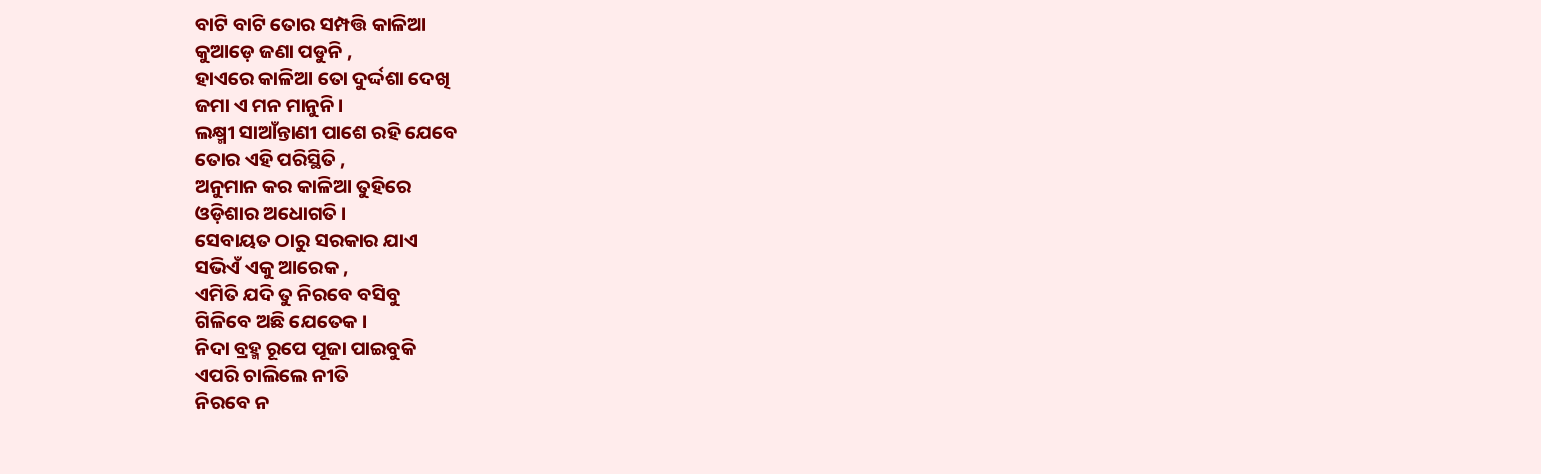ବାଟି ବାଟି ତୋର ସମ୍ପତ୍ତି କାଳିଆ
କୁଆଡ଼େ ଜଣା ପଡୁନି ,
ହାଏରେ କାଳିଆ ତୋ ଦୁର୍ଦ୍ଦଶା ଦେଖି
ଜମା ଏ ମନ ମାନୁନି।
ଲକ୍ଷ୍ମୀ ସାଆଁନ୍ତାଣୀ ପାଶେ ରହି ଯେବେ
ତୋର ଏହି ପରିସ୍ଥିତି ,
ଅନୁମାନ କର କାଳିଆ ତୁହିରେ
ଓଡ଼ିଶାର ଅଧୋଗତି ।
ସେବାୟତ ଠାରୁ ସରକାର ଯାଏ
ସଭିଏଁ ଏକୁ ଆରେକ ,
ଏମିତି ଯଦି ତୁ ନିରବେ ବସିବୁ
ଗିଳିବେ ଅଛି ଯେତେକ ।
ନିଦା ବ୍ରହ୍ମ ରୂପେ ପୂଜା ପାଇବୁକି
ଏପରି ଚାଲିଲେ ନୀତି
ନିରବେ ନ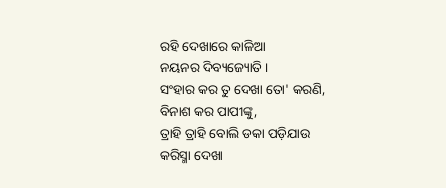ରହି ଦେଖାରେ କାଳିଆ
ନୟନର ଦିବ୍ୟଜ୍ୟୋତି ।
ସଂହାର କର ତୁ ଦେଖା ତୋ' କରଣି,
ବିନାଶ କର ପାପୀଙ୍କୁ,
ତ୍ରାହି ତ୍ରାହି ବୋଲି ଡକା ପଡ଼ିଯାଉ
କରିସ୍ମା ଦେଖା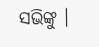ସଭିଙ୍କୁ ।